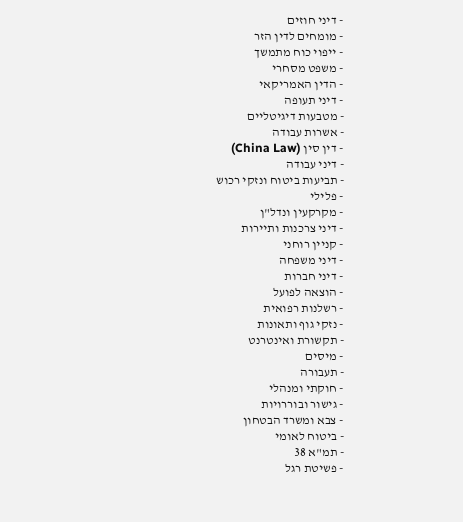- דיני חוזים
- מומחים לדין הזר
- ייפוי כוח מתמשך
- משפט מסחרי
- הדין האמריקאי
- דיני תעופה
- מטבעות דיגיטליים
- אשרות עבודה
- דין סין (China Law)
- דיני עבודה
- תביעות ביטוח ונזקי רכוש
- פלילי
- מקרקעין ונדל"ן
- דיני צרכנות ותיירות
- קניין רוחני
- דיני משפחה
- דיני חברות
- הוצאה לפועל
- רשלנות רפואית
- נזקי גוף ותאונות
- תקשורת ואינטרנט
- מיסים
- תעבורה
- חוקתי ומנהלי
- גישור ובוררויות
- צבא ומשרד הבטחון
- ביטוח לאומי
- תמ"א 38
- פשיטת רגל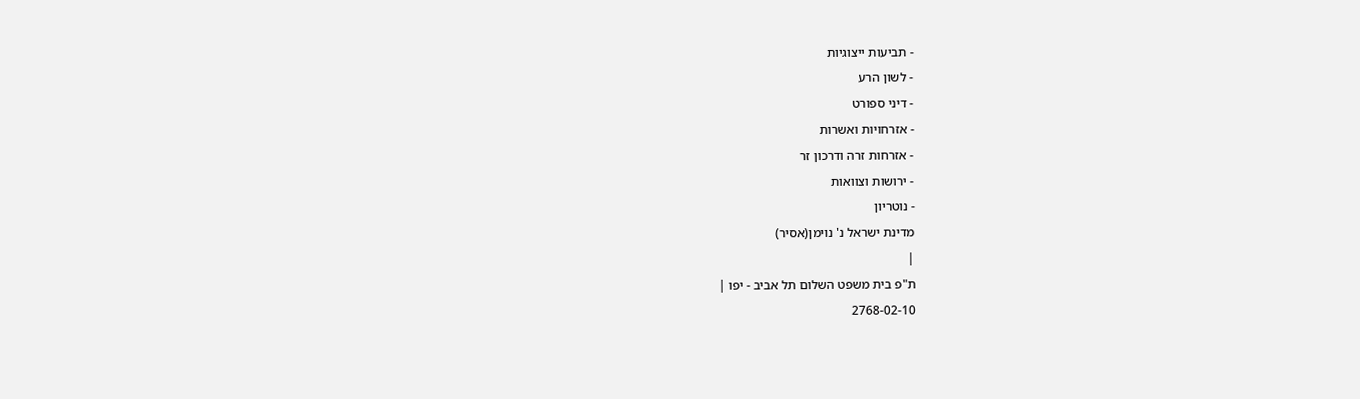- תביעות ייצוגיות
- לשון הרע
- דיני ספורט
- אזרחויות ואשרות
- אזרחות זרה ודרכון זר
- ירושות וצוואות
- נוטריון
מדינת ישראל נ' נוימן(אסיר)
|
ת"פ בית משפט השלום תל אביב - יפו |
2768-02-10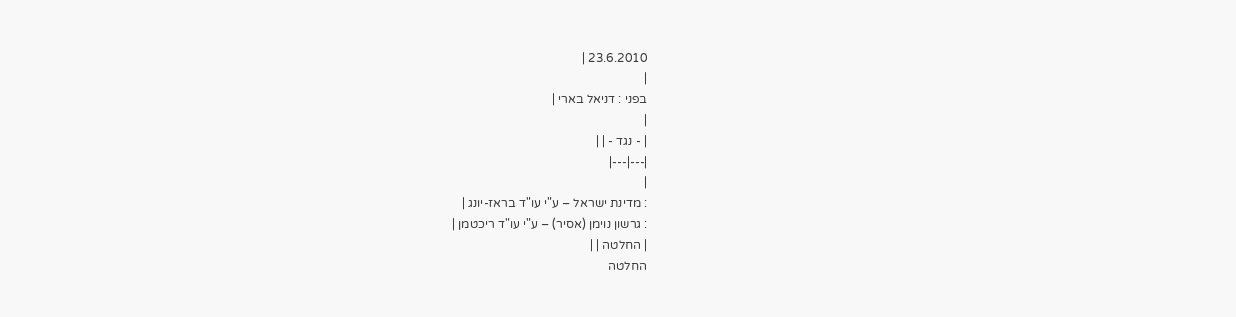23.6.2010 |
|
בפני : דניאל בארי |
|
| - נגד - | |
|---|---|
|
: מדינת ישראל – ע"י עו"ד בראז-יונג |
: גרשון נוימן (אסיר) – ע"י עו"ד ריכטמן |
| החלטה | |
החלטה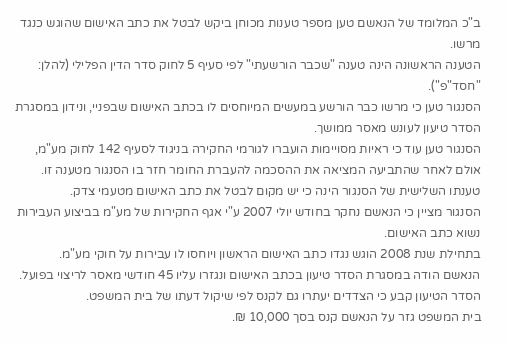ב"כ המלומד של הנאשם טען מספר טענות מכוחן ביקש לבטל את כתב האישום שהוגש כנגד מרשו.
הטענה הראשונה הינה טענה "שכבר הורשעתי" לפי סעיף 5 לחוק סדר הדין הפלילי (להלן: "חסד"פ").
הסנגור טען כי מרשו כבר הורשע במעשים המיוחסים לו בכתב האישום שבפניי, ונידון במסגרת הסדר טיעון לעונש מאסר ממושך.
הסנגור טען עוד כי ראיות מסויימות הועברו לגורמי החקירה בניגוד לסעיף 142 לחוק מע"מ, אולם לאחר שהתביעה המציאה את ההסכמה להעברת החומר חזר בו הסנגור מטענה זו.
טענתו השלישית של הסנגור הינה כי יש מקום לבטל את כתב האישום מטעמי צדק.
הסנגור מציין כי הנאשם נחקר בחודש יולי 2007 ע"י אגף החקירות של מע"מ בביצוע העבירות נשוא כתב האישום.
בתחילת שנת 2008 הוגש נגדו כתב האישום הראשון ויוחסו לו עבירות על חוקי מע"מ.
הנאשם הודה במסגרת הסדר טיעון בכתב האישום ונגזרו עליו 45 חודשי מאסר לריצוי בפועל.
הסדר הטיעון קבע כי הצדדים יעתרו גם לקנס לפי שיקול דעתו של בית המשפט.
בית המשפט גזר על הנאשם קנס בסך 10,000 ₪.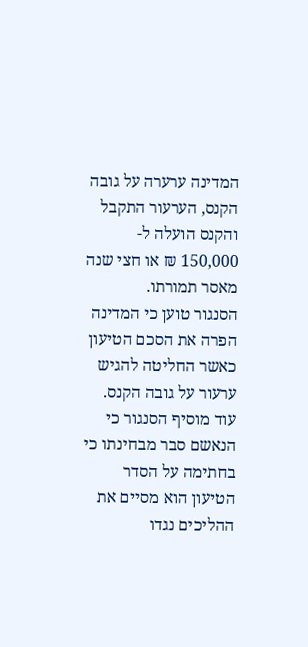המדינה ערערה על גובה הקנס, הערעור התקבל והקנס הועלה ל- 150,000 ₪ או חצי שנה מאסר תמורתו.
הסנגור טוען כי המדינה הפרה את הסכם הטיעון כאשר החליטה להגיש ערעור על גובה הקנס.
עוד מוסיף הסנגור כי הנאשם סבר מבחינתו כי בחתימה על הסדר הטיעון הוא מסיים את ההליכים נגדו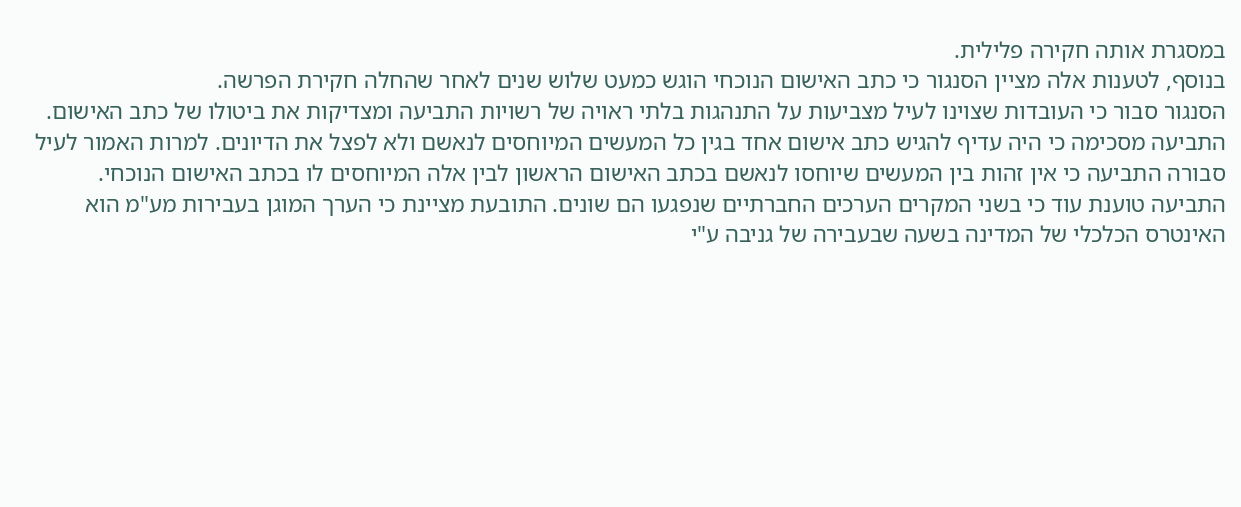במסגרת אותה חקירה פלילית.
בנוסף, לטענות אלה מציין הסנגור כי כתב האישום הנוכחי הוגש כמעט שלוש שנים לאחר שהחלה חקירת הפרשה.
הסנגור סבור כי העובדות שצוינו לעיל מצביעות על התנהגות בלתי ראויה של רשויות התביעה ומצדיקות את ביטולו של כתב האישום.
התביעה מסכימה כי היה עדיף להגיש כתב אישום אחד בגין כל המעשים המיוחסים לנאשם ולא לפצל את הדיונים. למרות האמור לעיל סבורה התביעה כי אין זהות בין המעשים שיוחסו לנאשם בכתב האישום הראשון לבין אלה המיוחסים לו בכתב האישום הנוכחי.
התביעה טוענת עוד כי בשני המקרים הערכים החברתיים שנפגעו הם שונים. התובעת מציינת כי הערך המוגן בעבירות מע"מ הוא האינטרס הכלכלי של המדינה בשעה שבעבירה של גניבה ע"י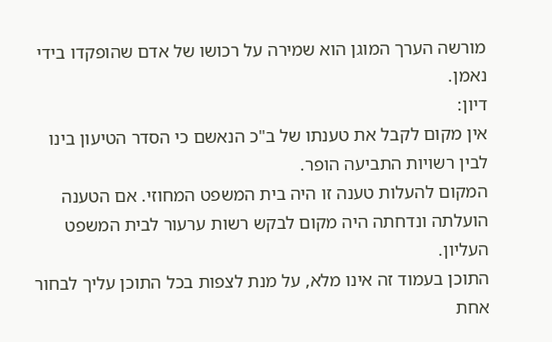מורשה הערך המוגן הוא שמירה על רכושו של אדם שהופקדו בידי נאמן.
דיון:
אין מקום לקבל את טענתו של ב"כ הנאשם כי הסדר הטיעון בינו לבין רשויות התביעה הופר.
המקום להעלות טענה זו היה בית המשפט המחוזי. אם הטענה הועלתה ונדחתה היה מקום לבקש רשות ערעור לבית המשפט העליון.
התוכן בעמוד זה אינו מלא, על מנת לצפות בכל התוכן עליך לבחור אחת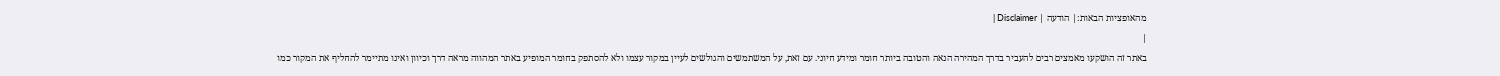מהאופציות הבאות:| הודעה | Disclaimer |
|
באתר זה הושקעו מאמצים רבים להעביר בדרך המהירה הנאה והטובה ביותר חומר ומידע חיוני. עם זאת, על המשתמשים והגולשים לעיין במקור עצמו ולא להסתפק בחומר המופיע באתר המהווה מראה דרך וכיוון ואינו מתיימר להחליף את המקור כמו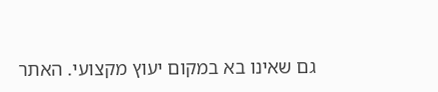גם שאינו בא במקום יעוץ מקצועי. האתר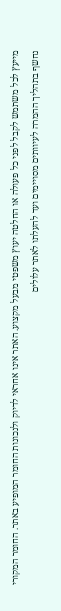מייעץ לכל משתמש לקבל לפני כל פעולה או החלטה יעוץ משפטי מבעל מקצוע. האתר אינו אחראי לדיוק ולנכונות החומר המופיע באתר. החומר המקורי נחשף בתהליך ההמרה לעיוותים מסויימים ועד להעלתו לאתר עלולים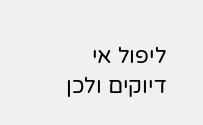ליפול אי דיוקים ולכן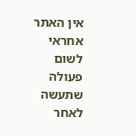אין האתר אחראי לשום פעולה שתעשה לאחר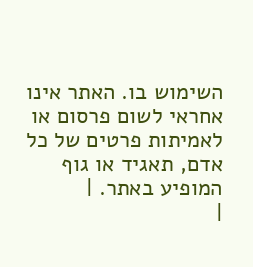השימוש בו. האתר אינו אחראי לשום פרסום או לאמיתות פרטים של כל אדם, תאגיד או גוף המופיע באתר. |
|